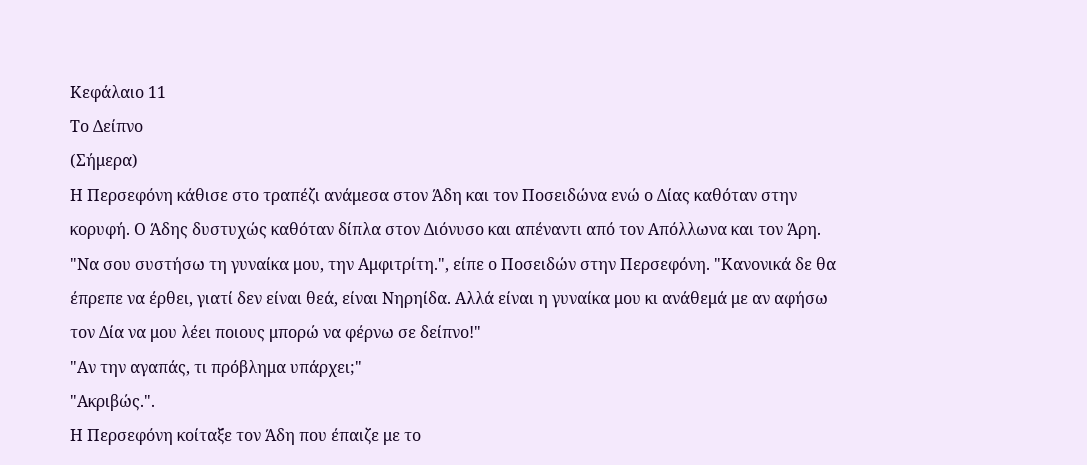Κεφάλαιο 11
Το Δείπνο
(Σήμερα)
Η Περσεφόνη κάθισε στο τραπέζι ανάμεσα στον Άδη και τον Ποσειδώνα ενώ ο Δίας καθόταν στην κορυφή. Ο Άδης δυστυχώς καθόταν δίπλα στον Διόνυσο και απέναντι από τον Απόλλωνα και τον Άρη.
"Να σου συστήσω τη γυναίκα μου, την Αμφιτρίτη.", είπε ο Ποσειδών στην Περσεφόνη. "Κανονικά δε θα έπρεπε να έρθει, γιατί δεν είναι θεά, είναι Νηρηίδα. Αλλά είναι η γυναίκα μου κι ανάθεμά με αν αφήσω τον Δία να μου λέει ποιους μπορώ να φέρνω σε δείπνο!"
"Αν την αγαπάς, τι πρόβλημα υπάρχει;"
"Ακριβώς.".
Η Περσεφόνη κοίταξε τον Άδη που έπαιζε με το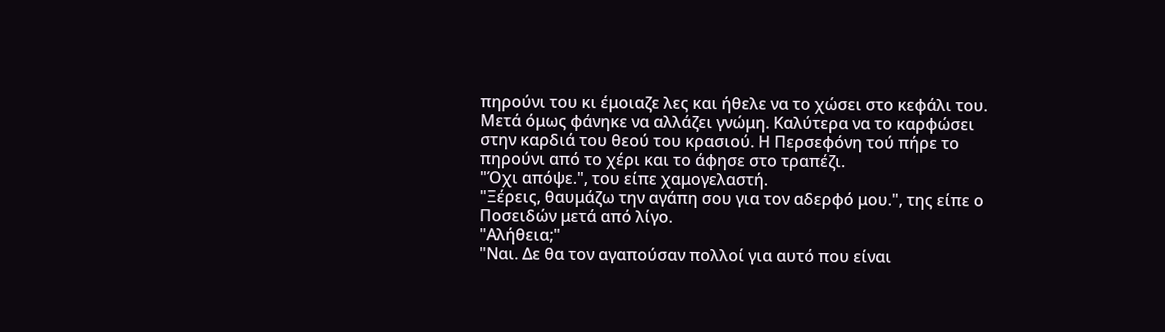πηρούνι του κι έμοιαζε λες και ήθελε να το χώσει στο κεφάλι του. Μετά όμως φάνηκε να αλλάζει γνώμη. Καλύτερα να το καρφώσει στην καρδιά του θεού του κρασιού. Η Περσεφόνη τού πήρε το πηρούνι από το χέρι και το άφησε στο τραπέζι.
"Όχι απόψε.", του είπε χαμογελαστή.
"Ξέρεις, θαυμάζω την αγάπη σου για τον αδερφό μου.", της είπε ο Ποσειδών μετά από λίγο.
"Αλήθεια;"
"Ναι. Δε θα τον αγαπούσαν πολλοί για αυτό που είναι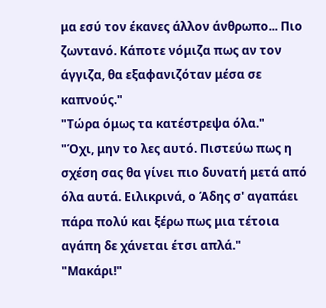μα εσύ τον έκανες άλλον άνθρωπο... Πιο ζωντανό. Κάποτε νόμιζα πως αν τον άγγιζα, θα εξαφανιζόταν μέσα σε καπνούς."
"Τώρα όμως τα κατέστρεψα όλα."
"Όχι, μην το λες αυτό. Πιστεύω πως η σχέση σας θα γίνει πιο δυνατή μετά από όλα αυτά. Ειλικρινά, ο Άδης σ' αγαπάει πάρα πολύ και ξέρω πως μια τέτοια αγάπη δε χάνεται έτσι απλά."
"Μακάρι!"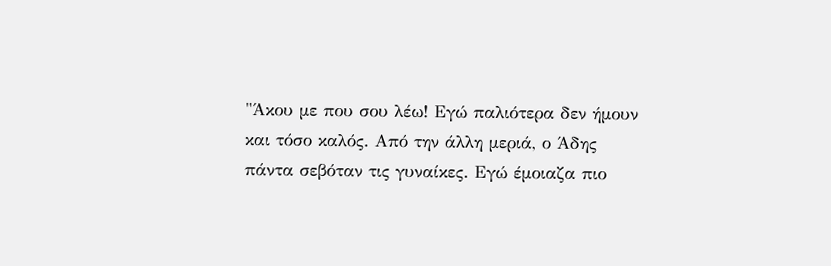"Άκου με που σου λέω! Εγώ παλιότερα δεν ήμουν και τόσο καλός. Από την άλλη μεριά, ο Άδης πάντα σεβόταν τις γυναίκες. Εγώ έμοιαζα πιο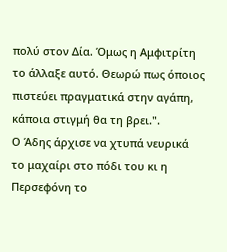πολύ στον Δία. Όμως η Αμφιτρίτη το άλλαξε αυτό. Θεωρώ πως όποιος πιστεύει πραγματικά στην αγάπη, κάποια στιγμή θα τη βρει.".
Ο Άδης άρχισε να χτυπά νευρικά το μαχαίρι στο πόδι του κι η Περσεφόνη το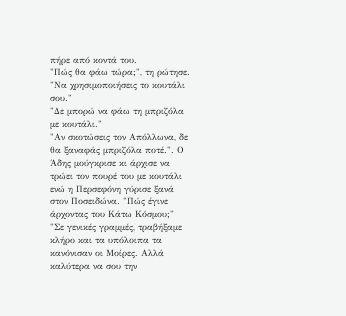πήρε από κοντά του.
"Πώς θα φάω τώρα;", τη ρώτησε.
"Να χρησιμοποιήσεις το κουτάλι σου."
"Δε μπορώ να φάω τη μπριζόλα με κουτάλι."
"Αν σκοτώσεις τον Απόλλωνα, δε θα ξαναφάς μπριζόλα ποτέ.". Ο Άδης μούγκρισε κι άρχισε να τρώει τον πουρέ του με κουτάλι ενώ η Περσεφόνη γύρισε ξανά στον Ποσειδώνα. "Πώς έγινε άρχοντας του Κάτω Κόσμου;"
"Σε γενικές γραμμές, τραβήξαμε κλήρο και τα υπόλοιπα τα κανόνισαν οι Μοίρες. Αλλά καλύτερα να σου την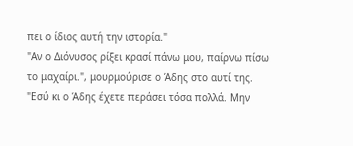πει ο ίδιος αυτή την ιστορία."
"Αν ο Διόνυσος ρίξει κρασί πάνω μου, παίρνω πίσω το μαχαίρι.", μουρμούρισε ο Άδης στο αυτί της.
"Εσύ κι ο Άδης έχετε περάσει τόσα πολλά. Μην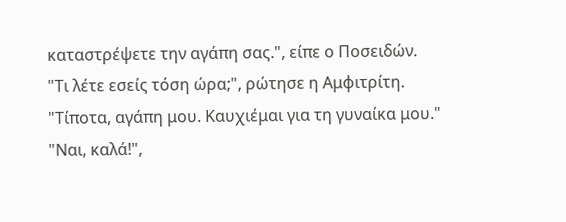καταστρέψετε την αγάπη σας.", είπε ο Ποσειδών.
"Τι λέτε εσείς τόση ώρα;", ρώτησε η Αμφιτρίτη.
"Τίποτα, αγάπη μου. Καυχιέμαι για τη γυναίκα μου."
"Ναι, καλά!",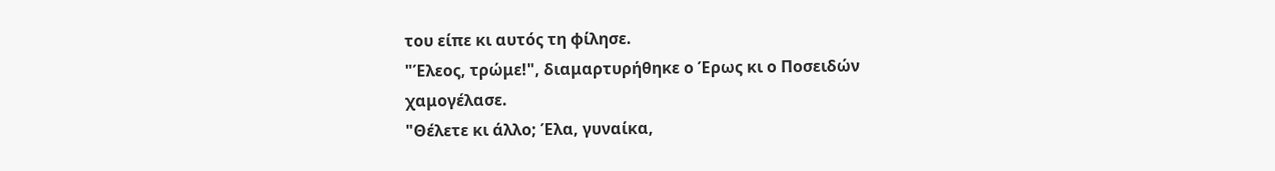του είπε κι αυτός τη φίλησε.
"Έλεος, τρώμε!", διαμαρτυρήθηκε ο Έρως κι ο Ποσειδών χαμογέλασε.
"Θέλετε κι άλλο; Έλα, γυναίκα,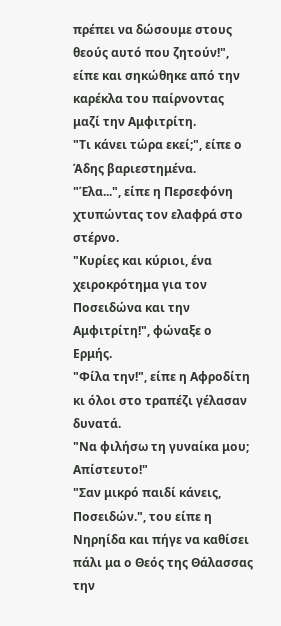πρέπει να δώσουμε στους θεούς αυτό που ζητούν!", είπε και σηκώθηκε από την καρέκλα του παίρνοντας μαζί την Αμφιτρίτη.
"Τι κάνει τώρα εκεί;", είπε ο Άδης βαριεστημένα.
"Έλα...", είπε η Περσεφόνη χτυπώντας τον ελαφρά στο στέρνο.
"Κυρίες και κύριοι, ένα χειροκρότημα για τον Ποσειδώνα και την Αμφιτρίτη!", φώναξε ο Ερμής.
"Φίλα την!", είπε η Αφροδίτη κι όλοι στο τραπέζι γέλασαν δυνατά.
"Να φιλήσω τη γυναίκα μου; Απίστευτο!"
"Σαν μικρό παιδί κάνεις, Ποσειδών.", του είπε η Νηρηίδα και πήγε να καθίσει πάλι μα ο Θεός της Θάλασσας την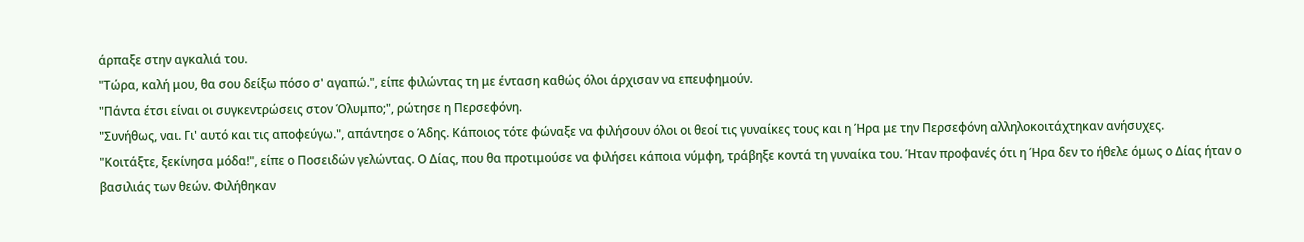άρπαξε στην αγκαλιά του.
"Τώρα, καλή μου, θα σου δείξω πόσο σ' αγαπώ.", είπε φιλώντας τη με ένταση καθώς όλοι άρχισαν να επευφημούν.
"Πάντα έτσι είναι οι συγκεντρώσεις στον Όλυμπο;", ρώτησε η Περσεφόνη.
"Συνήθως, ναι. Γι' αυτό και τις αποφεύγω.", απάντησε ο Άδης. Κάποιος τότε φώναξε να φιλήσουν όλοι οι θεοί τις γυναίκες τους και η Ήρα με την Περσεφόνη αλληλοκοιτάχτηκαν ανήσυχες.
"Κοιτάξτε, ξεκίνησα μόδα!", είπε ο Ποσειδών γελώντας. Ο Δίας, που θα προτιμούσε να φιλήσει κάποια νύμφη, τράβηξε κοντά τη γυναίκα του. Ήταν προφανές ότι η Ήρα δεν το ήθελε όμως ο Δίας ήταν ο βασιλιάς των θεών. Φιλήθηκαν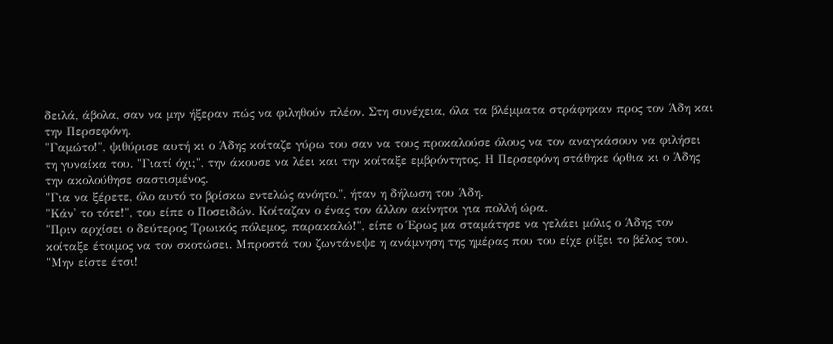δειλά, άβολα, σαν να μην ήξεραν πώς να φιληθούν πλέον. Στη συνέχεια, όλα τα βλέμματα στράφηκαν προς τον Άδη και την Περσεφόνη.
"Γαμώτο!", ψιθύρισε αυτή κι ο Άδης κοίταζε γύρω του σαν να τους προκαλούσε όλους να τον αναγκάσουν να φιλήσει τη γυναίκα του. "Γιατί όχι;", την άκουσε να λέει και την κοίταξε εμβρόντητος. Η Περσεφόνη στάθηκε όρθια κι ο Άδης την ακολούθησε σαστισμένος.
"Για να ξέρετε, όλο αυτό το βρίσκω εντελώς ανόητο.", ήταν η δήλωση του Άδη.
"Κάν' το τότε!", του είπε ο Ποσειδών. Κοίταζαν ο ένας τον άλλον ακίνητοι για πολλή ώρα.
"Πριν αρχίσει ο δεύτερος Τρωικός πόλεμος, παρακαλώ!", είπε ο Έρως μα σταμάτησε να γελάει μόλις ο Άδης τον κοίταξε έτοιμος να τον σκοτώσει. Μπροστά του ζωντάνεψε η ανάμνηση της ημέρας που του είχε ρίξει το βέλος του.
"Μην είστε έτσι!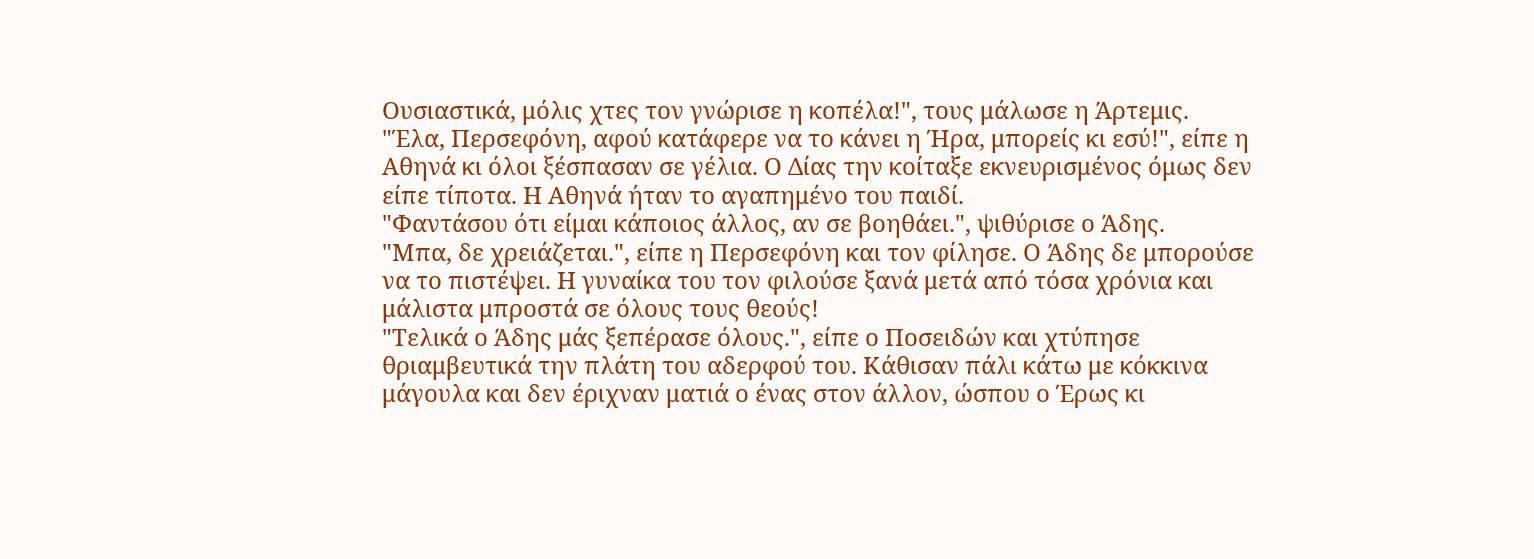Ουσιαστικά, μόλις χτες τον γνώρισε η κοπέλα!", τους μάλωσε η Άρτεμις.
"Έλα, Περσεφόνη, αφού κατάφερε να το κάνει η Ήρα, μπορείς κι εσύ!", είπε η Αθηνά κι όλοι ξέσπασαν σε γέλια. Ο Δίας την κοίταξε εκνευρισμένος όμως δεν είπε τίποτα. Η Αθηνά ήταν το αγαπημένο του παιδί.
"Φαντάσου ότι είμαι κάποιος άλλος, αν σε βοηθάει.", ψιθύρισε ο Άδης.
"Μπα, δε χρειάζεται.", είπε η Περσεφόνη και τον φίλησε. Ο Άδης δε μπορούσε να το πιστέψει. Η γυναίκα του τον φιλούσε ξανά μετά από τόσα χρόνια και μάλιστα μπροστά σε όλους τους θεούς!
"Τελικά ο Άδης μάς ξεπέρασε όλους.", είπε ο Ποσειδών και χτύπησε θριαμβευτικά την πλάτη του αδερφού του. Κάθισαν πάλι κάτω με κόκκινα μάγουλα και δεν έριχναν ματιά ο ένας στον άλλον, ώσπου ο Έρως κι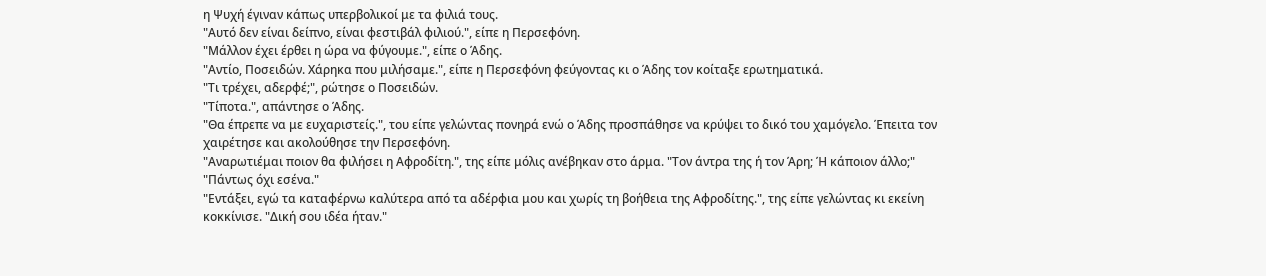η Ψυχή έγιναν κάπως υπερβολικοί με τα φιλιά τους.
"Αυτό δεν είναι δείπνο, είναι φεστιβάλ φιλιού.", είπε η Περσεφόνη.
"Μάλλον έχει έρθει η ώρα να φύγουμε.", είπε ο Άδης.
"Αντίο, Ποσειδών. Χάρηκα που μιλήσαμε.", είπε η Περσεφόνη φεύγοντας κι ο Άδης τον κοίταξε ερωτηματικά.
"Τι τρέχει, αδερφέ;", ρώτησε ο Ποσειδών.
"Τίποτα.", απάντησε ο Άδης.
"Θα έπρεπε να με ευχαριστείς.", του είπε γελώντας πονηρά ενώ ο Άδης προσπάθησε να κρύψει το δικό του χαμόγελο. Έπειτα τον χαιρέτησε και ακολούθησε την Περσεφόνη.
"Αναρωτιέμαι ποιον θα φιλήσει η Αφροδίτη.", της είπε μόλις ανέβηκαν στο άρμα. "Τον άντρα της ή τον Άρη; Ή κάποιον άλλο;"
"Πάντως όχι εσένα."
"Εντάξει, εγώ τα καταφέρνω καλύτερα από τα αδέρφια μου και χωρίς τη βοήθεια της Αφροδίτης.", της είπε γελώντας κι εκείνη κοκκίνισε. "Δική σου ιδέα ήταν."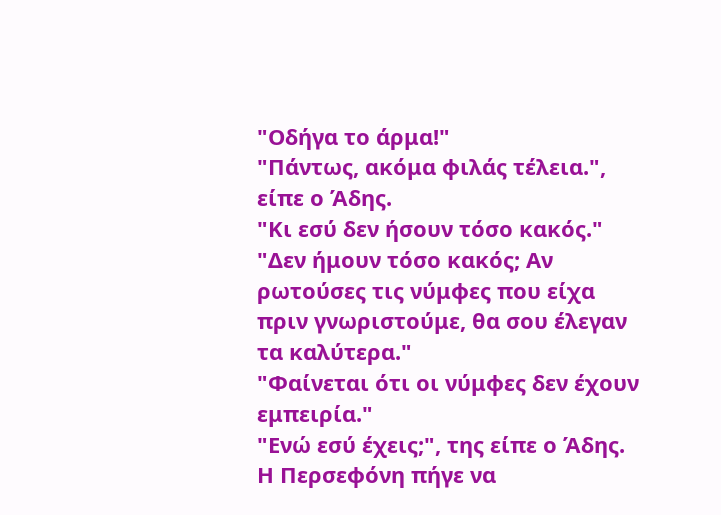"Οδήγα το άρμα!"
"Πάντως, ακόμα φιλάς τέλεια.", είπε ο Άδης.
"Κι εσύ δεν ήσουν τόσο κακός."
"Δεν ήμουν τόσο κακός; Αν ρωτούσες τις νύμφες που είχα πριν γνωριστούμε, θα σου έλεγαν τα καλύτερα."
"Φαίνεται ότι οι νύμφες δεν έχουν εμπειρία."
"Ενώ εσύ έχεις;", της είπε ο Άδης. Η Περσεφόνη πήγε να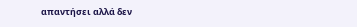απαντήσει αλλά δεν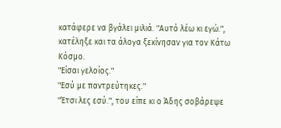κατάφερε να βγάλει μιλιά. "Αυτό λέω κι εγώ.", κατέληξε και τα άλογα ξεκίνησαν για τον Κάτω Κόσμο.
"Είσαι γελοίος."
"Εσύ με παντρεύτηκες."
"Έτσι λες εσύ.", του είπε κι ο Άδης σοβάρεψε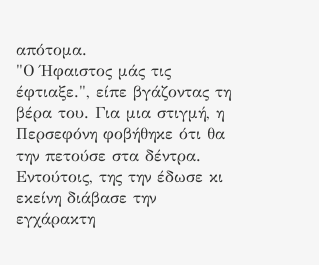απότομα.
"Ο Ήφαιστος μάς τις έφτιαξε.", είπε βγάζοντας τη βέρα του. Για μια στιγμή, η Περσεφόνη φοβήθηκε ότι θα την πετούσε στα δέντρα. Εντούτοις, της την έδωσε κι εκείνη διάβασε την εγχάρακτη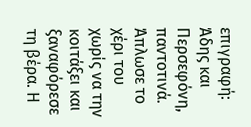επιγραφή: Άδης και Περσεφόνη, παντοτινά. Άπλωσε το χέρι του χωρίς να την κοιτάξει και ξαναφόρεσε τη βέρα. Η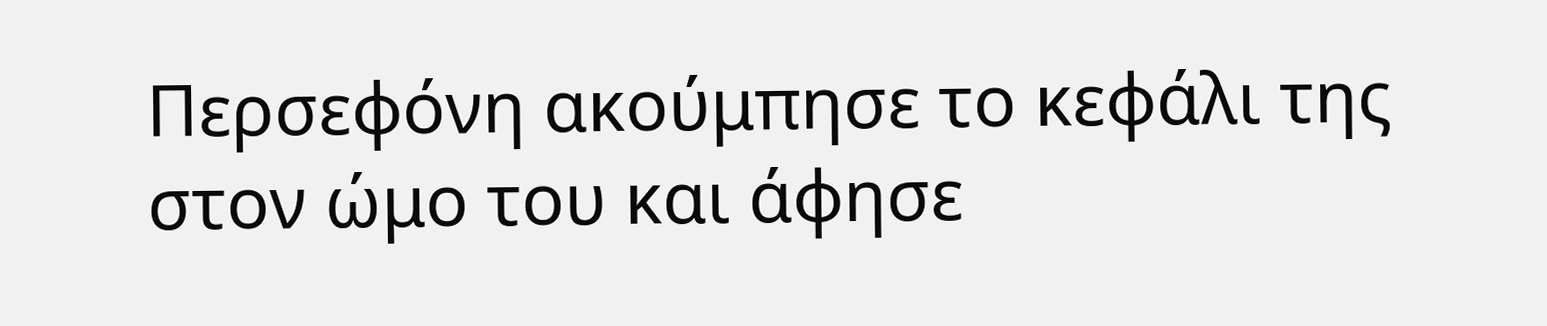Περσεφόνη ακούμπησε το κεφάλι της στον ώμο του και άφησε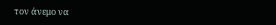τον άνεμο να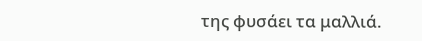της φυσάει τα μαλλιά.